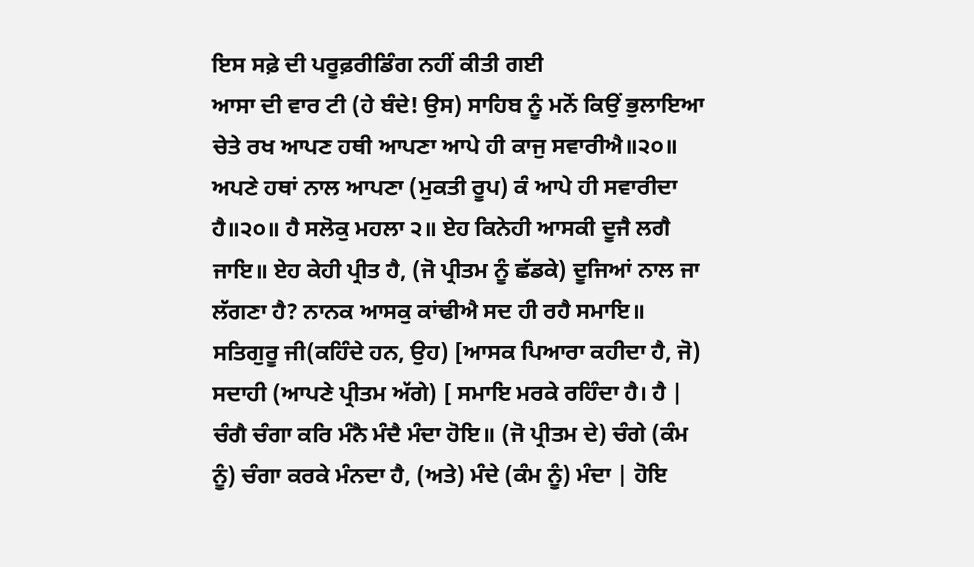ਇਸ ਸਫ਼ੇ ਦੀ ਪਰੂਫ਼ਰੀਡਿੰਗ ਨਹੀਂ ਕੀਤੀ ਗਈ
ਆਸਾ ਦੀ ਵਾਰ ਟੀ (ਹੇ ਬੰਦੇ! ਉਸ) ਸਾਹਿਬ ਨੂੰ ਮਨੋਂ ਕਿਉਂ ਭੁਲਾਇਆ ਚੇਤੇ ਰਖ ਆਪਣ ਹਥੀ ਆਪਣਾ ਆਪੇ ਹੀ ਕਾਜੁ ਸਵਾਰੀਐ॥੨੦॥ ਅਪਣੇ ਹਥਾਂ ਨਾਲ ਆਪਣਾ (ਮੁਕਤੀ ਰੂਪ) ਕੰ ਆਪੇ ਹੀ ਸਵਾਰੀਦਾ ਹੈ॥੨੦॥ ਹੈ ਸਲੋਕੁ ਮਹਲਾ ੨॥ ਏਹ ਕਿਨੇਹੀ ਆਸਕੀ ਦੂਜੈ ਲਗੈ ਜਾਇ॥ ਏਹ ਕੇਹੀ ਪ੍ਰੀਤ ਹੈ, (ਜੋ ਪ੍ਰੀਤਮ ਨੂੰ ਛੱਡਕੇ) ਦੂਜਿਆਂ ਨਾਲ ਜਾ ਲੱਗਣਾ ਹੈ? ਨਾਨਕ ਆਸਕੁ ਕਾਂਢੀਐ ਸਦ ਹੀ ਰਹੈ ਸਮਾਇ॥ ਸਤਿਗੁਰੂ ਜੀ(ਕਹਿੰਦੇ ਹਨ, ਉਹ) [ਆਸਕ ਪਿਆਰਾ ਕਹੀਦਾ ਹੈ, ਜੋ) ਸਦਾਹੀ (ਆਪਣੇ ਪ੍ਰੀਤਮ ਅੱਗੇ) [ ਸਮਾਇ ਮਰਕੇ ਰਹਿੰਦਾ ਹੈ। ਹੈ | ਚੰਗੈ ਚੰਗਾ ਕਰਿ ਮੰਨੈ ਮੰਦੈ ਮੰਦਾ ਹੋਇ॥ (ਜੋ ਪ੍ਰੀਤਮ ਦੇ) ਚੰਗੇ (ਕੰਮ ਨੂੰ) ਚੰਗਾ ਕਰਕੇ ਮੰਨਦਾ ਹੈ, (ਅਤੇ) ਮੰਦੇ (ਕੰਮ ਨੂੰ) ਮੰਦਾ | ਹੋਇ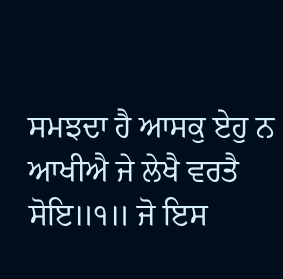ਸਮਝਦਾ ਹੈ ਆਸਕੁ ਏਹੁ ਨ ਆਖੀਐ ਜੇ ਲੇਖੈ ਵਰਤੈ ਸੋਇ॥੧॥ ਜੋ ਇਸ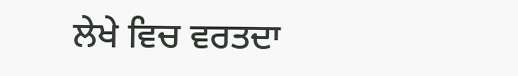ਲੇਖੇ ਵਿਚ ਵਰਤਦਾ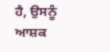ਹੈ, ਉਸਨੂੰ ਆਸ਼ਕ